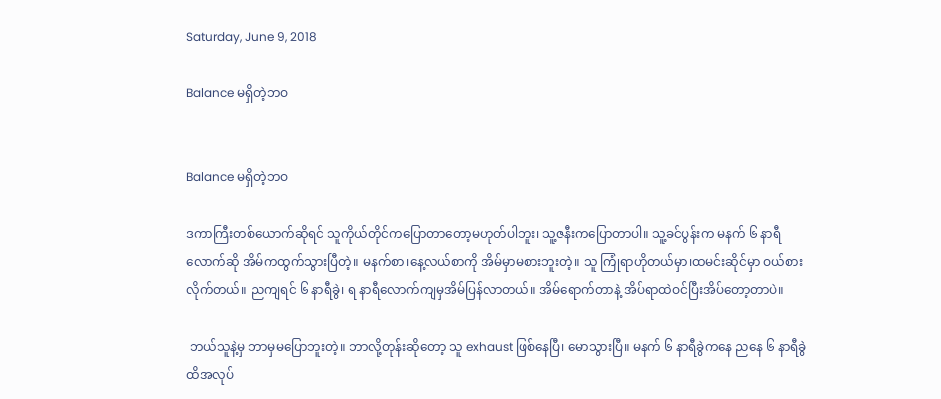Saturday, June 9, 2018

Balance မရှိတဲ့ဘဝ


Balance မရှိတဲ့ဘဝ

ဒကာကြီးတစ်ယောက်ဆိုရင် သူကိုယ်တိုင်ကပြောတာတော့မဟုတ်ပါဘူး၊ သူ့ဇနီးကပြောတာပါ။ သူ့ခင်ပွန်းက မနက် ၆ နာရီလောက်ဆို အိမ်ကထွက်သွားပြီတဲ့။ မနက်စာ၊နေ့လယ်စာကို အိမ်မှာမစားဘူးတဲ့။ သူ ကြုံရာဟိုတယ်မှာ၊ထမင်းဆိုင်မှာ ဝယ်စားလိုက်တယ်။ ညကျရင် ၆ နာရီခွဲ၊ ရ နာရီလောက်ကျမှအိမ်ပြန်လာတယ်။ အိမ်ရောက်တာနဲ့ အိပ်ရာထဲဝင်ပြီးအိပ်တော့တာပဲ။

 ဘယ်သူနဲ့မှ ဘာမှမပြောဘူးတဲ့။ ဘာလို့တုန်းဆိုတော့ သူ exhaust ဖြစ်နေပြီ၊ မောသွားပြီ။ မနက် ၆ နာရီခွဲကနေ ညနေ ၆ နာရီခွဲထိအလုပ်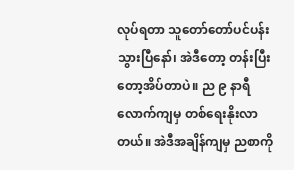လုပ်ရတာ သူတော်တော်ပင်ပန်းသွားပြီနော်၊ အဲဒီတော့ တန်းပြီးတော့အိပ်တာပဲ။ ည ၉ နာရီလောက်ကျမှ တစ်ရေးနိုးလာတယ်။ အဲဒီအချိန်ကျမှ ညစာကို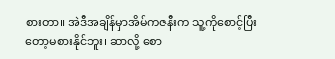စားတာ။ အဲဒီအချိန်မှာအိမ်ကဇနီးက သူ့ကိုစောင့်ပြီးတော့မစားနိုင်ဘူး၊ ဆာလို့ စော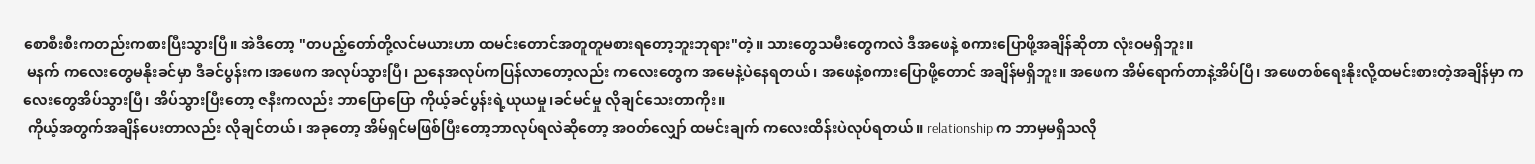စောစီးစီးကတည်းကစားပြီးသွားပြီ။ အဲဒီတော့ "တပည့်တော်တို့လင်မယားဟာ ထမင်းတောင်အတူတူမစားရတော့ဘူးဘုရား"တဲ့။ သားတွေသမီးတွေကလဲ ဒီအဖေနဲ့ စကားပြောဖို့အချိန်ဆိုတာ လုံးဝမရှိဘူး။
 မနက် ကလေးတွေမနိုးခင်မှာ ဒီခင်ပွန်းက၊အဖေက အလုပ်သွားပြီ၊ ညနေအလုပ်ကပြန်လာတော့လည်း ကလေးတွေက အမေနဲ့ပဲနေရတယ်၊ အဖေနဲ့စကားပြောဖို့တောင် အချိန်မရှိဘူး။ အဖေက အိမ်ရောက်တာနဲ့အိပ်ပြီ၊ အဖေတစ်ရေးနိုးလို့ထမင်းစားတဲ့အချိန်မှာ ကလေးတွေအိပ်သွားပြီ၊ အိပ်သွားပြီးတော့ ဇနီးကလည်း ဘာပြောပြော ကိုယ့်ခင်ပွန်းရဲ့ယုယမှု၊ခင်မင်မှု လိုချင်သေးတာကိုး။
 ကိုယ့်အတွက်အချိန်ပေးတာလည်း လိုချင်တယ်၊ အခုတော့ အိမ်ရှင်မဖြစ်ပြီးတော့ဘာလုပ်ရလဲဆိုတော့ အဝတ်လျှော် ထမင်းချက် ကလေးထိန်းပဲလုပ်ရတယ်။ relationship က ဘာမှမရှိသလို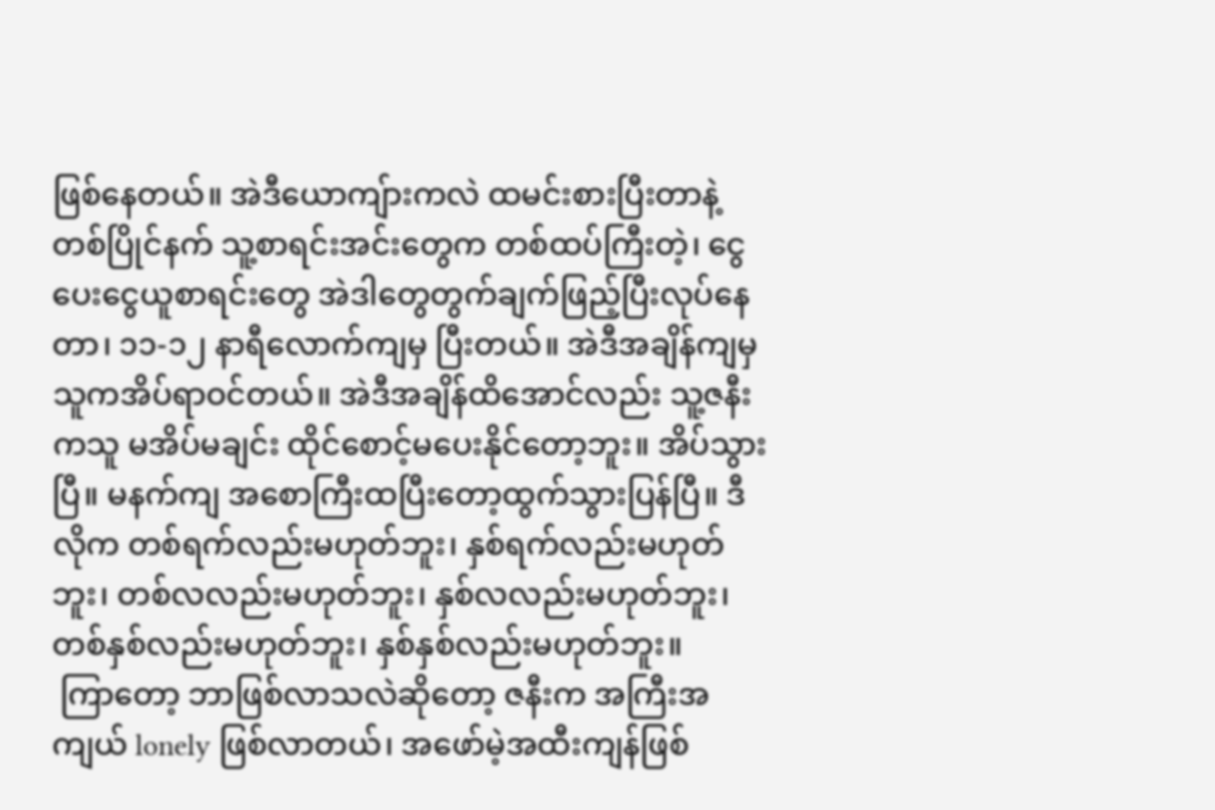ဖြစ်နေတယ်။ အဲဒီယောကျ်ားကလဲ ထမင်းစားပြီးတာနဲ့တစ်ပြိုင်နက် သူ့စာရင်းအင်းတွေက တစ်ထပ်ကြီးတဲ့၊ ငွေပေးငွေယူစာရင်းတွေ အဲဒါတွေတွက်ချက်ဖြည့်ပြီးလုပ်နေတာ၊ ၁၁-၁၂ နာရီလောက်ကျမှ ပြီးတယ်။ အဲဒီအချိန်ကျမှ သူကအိပ်ရာဝင်တယ်။ အဲဒီအချိန်ထိအောင်လည်း သူ့ဇနီးကသူ မအိပ်မချင်း ထိုင်စောင့်မပေးနိုင်တော့ဘူး။ အိပ်သွားပြီ။ မနက်ကျ အစောကြီးထပြီးတော့ထွက်သွားပြန်ပြီ။ ဒီလိုက တစ်ရက်လည်းမဟုတ်ဘူး၊ နှစ်ရက်လည်းမဟုတ်ဘူး၊ တစ်လလည်းမဟုတ်ဘူး၊ နှစ်လလည်းမဟုတ်ဘူး၊ တစ်နှစ်လည်းမဟုတ်ဘူး၊ နှစ်နှစ်လည်းမဟုတ်ဘူး။
 ကြာတော့ ဘာဖြစ်လာသလဲဆိုတော့ ဇနီးက အကြီးအကျယ် lonely ဖြစ်လာတယ်၊ အဖော်မဲ့အထီးကျန်ဖြစ်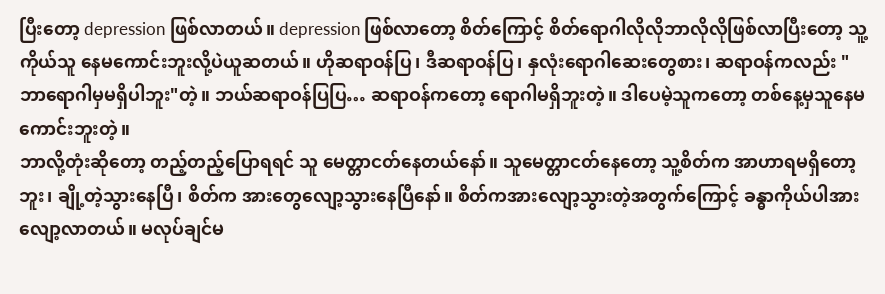ပြီးတော့ depression ဖြစ်လာတယ်။ depression ဖြစ်လာတော့ စိတ်ကြောင့် စိတ်ရောဂါလိုလိုဘာလိုလိုဖြစ်လာပြီးတော့ သူ့ကိုယ်သူ နေမကောင်းဘူးလို့ပဲယူဆတယ်။ ဟိုဆရာဝန်ပြ၊ ဒီဆရာဝန်ပြ၊ နှလုံးရောဂါဆေးတွေစား၊ ဆရာဝန်ကလည်း "ဘာရောဂါမှမရှိပါဘူး"တဲ့။ ဘယ်ဆရာဝန်ပြပြ… ဆရာဝန်ကတော့ ရောဂါမရှိဘူးတဲ့။ ဒါပေမဲ့သူကတော့ တစ်နေ့မှသူနေမကောင်းဘူးတဲ့။
ဘာလို့တုံးဆိုတော့ တည့်တည့်ပြောရရင် သူ မေတ္တာငတ်နေတယ်နော်။ သူမေတ္တာငတ်နေတော့ သူ့စိတ်က အာဟာရမရှိတော့ဘူး၊ ချို့တဲ့သွားနေပြီ၊ စိတ်က အားတွေလျော့သွားနေပြီနော်။ စိတ်ကအားလျော့သွားတဲ့အတွက်ကြောင့် ခန္ဓာကိုယ်ပါအားလျော့လာတယ်။ မလုပ်ချင်မ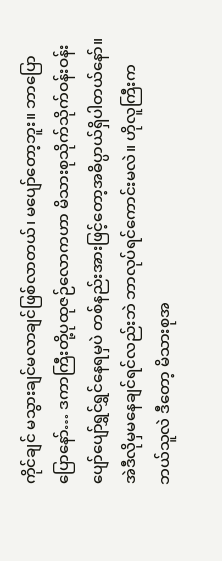ကိုင်ချင် မသွားချင်မလာချင်ဖြစ်လာတယ်၊ မပျော်တော့ဘူး။ ဘာပြောပြောနော်… ဒကာကြီးတို့ပုထုဇဉ်လောကဟာ မိသားစုသိုက်သိုက်ဝန်းဝန်းပျော်ပျော်ရွှင်ရွှင်နေရမှပဲ တစ်နည်းအားဖြင့်တော့အဓိပ္ပာယ်ရှိပါတယ်နော်။ အဲဒီလိုမှမနေချင်ရင်လည်းဘဲ ဘာလုပ်ရင်ကောင်းမလဲ။ ဟိုလူကြီးက ဘယ်သူလဲ ဒီတော့ မိသားစုအ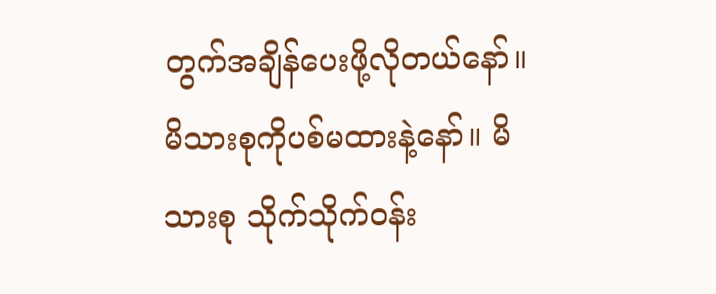တွက်အချိန်ပေးဖို့လိုတယ်နော်။ မိသားစုကိုပစ်မထားနဲ့နော်။ မိသားစု သိုက်သိုက်ဝန်း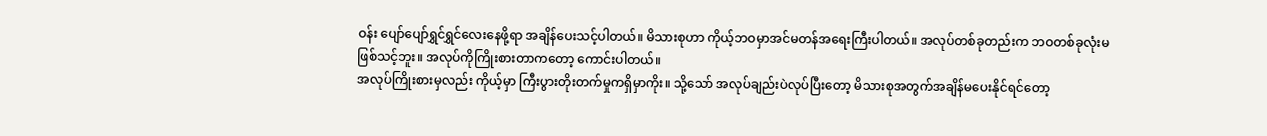ဝန်း ပျော်ပျော်ရွှင်ရွှင်လေးနေဖို့ရာ အချိန်ပေးသင့်ပါတယ်။ မိသားစုဟာ ကိုယ့်ဘဝမှာအင်မတန်အရေးကြီးပါတယ်။ အလုပ်တစ်ခုတည်းက ဘဝတစ်ခုလုံးမဖြစ်သင့်ဘူး။ အလုပ်ကိုကြိုးစားတာကတော့ ကောင်းပါတယ်။
အလုပ်ကြိုးစားမှလည်း ကိုယ့်မှာ ကြီးပွားတိုးတက်မှုကရှိမှာကိုး။ သို့သော် အလုပ်ချည်းပဲလုပ်ပြီးတော့ မိသားစုအတွက်အချိန်မပေးနိုင်ရင်တော့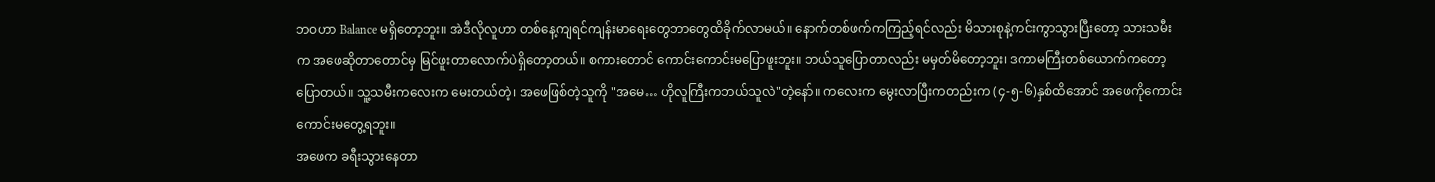ဘဝဟာ Balance မရှိတော့ဘူး။ အဲဒီလိုလူဟာ တစ်နေ့ကျရင်ကျန်းမာရေးတွေဘာတွေထိခိုက်လာမယ်။ နောက်တစ်ဖက်ကကြည့်ရင်လည်း မိသားစုနဲ့ကင်းကွာသွားပြီးတော့ သားသမီးက အဖေဆိုတာတောင်မှ မြင်ဖူးတာလောက်ပဲရှိတော့တယ်။ စကားတောင် ကောင်းကောင်းမပြောဖူးဘူး။ ဘယ်သူပြောတာလည်း မမှတ်မိတော့ဘူး၊ ဒကာမကြီးတစ်ယောက်ကတော့ပြောတယ်။ သူ့သမီးကလေးက မေးတယ်တဲ့၊ အဖေဖြစ်တဲ့သူကို "အမေ… ဟိုလူကြီးကဘယ်သူလဲ"တဲ့နော်။ ကလေးက မွေးလာပြီးကတည်းက (၄-၅-၆)နှစ်ထိအောင် အဖေကိုကောင်းကောင်းမတွေ့ရဘူး။
အဖေက ခရီးသွားနေတာ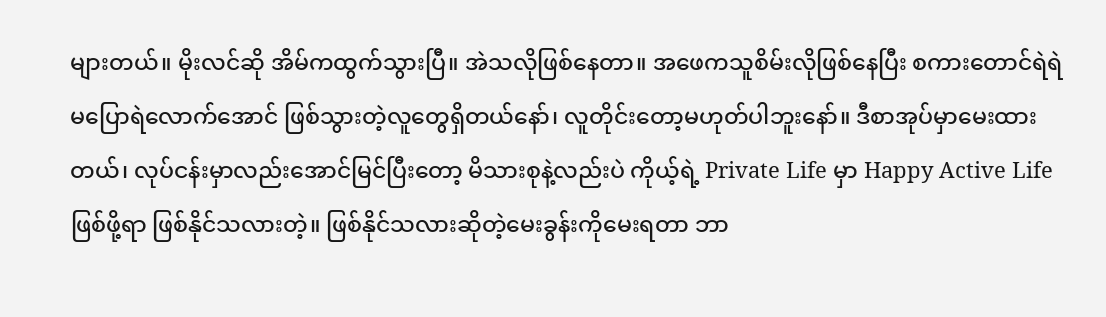များတယ်။ မိုးလင်ဆို အိမ်ကထွက်သွားပြီ။ အဲသလိုဖြစ်နေတာ။ အဖေကသူစိမ်းလိုဖြစ်နေပြီး စကားတောင်ရဲရဲမပြောရဲလောက်အောင် ဖြစ်သွားတဲ့လူတွေရှိတယ်နော်၊ လူတိုင်းတော့မဟုတ်ပါဘူးနော်။ ဒီစာအုပ်မှာမေးထားတယ်၊ လုပ်ငန်းမှာလည်းအောင်မြင်ပြီးတော့ မိသားစုနဲ့လည်းပဲ ကိုယ့်ရဲ့ Private Life မှာ Happy Active Life ဖြစ်ဖို့ရာ ဖြစ်နိုင်သလားတဲ့။ ဖြစ်နိုင်သလားဆိုတဲ့မေးခွန်းကိုမေးရတာ ဘာ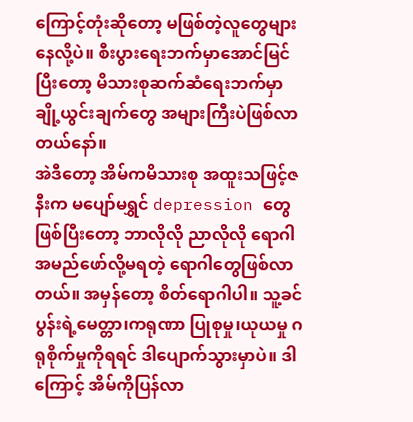ကြောင့်တုံးဆိုတော့ မဖြစ်တဲ့လူတွေများနေလို့ပဲ။ စီးပွားရေးဘက်မှာအောင်မြင်ပြီးတော့ မိသားစုဆက်ဆံရေးဘက်မှာချို့ယွင်းချက်တွေ အများကြီးပဲဖြစ်လာတယ်နော်။
အဲဒီတော့ အိမ်ကမိသားစု အထူးသဖြင့်ဇနီးက မပျော်မရွှင် depression တွေဖြစ်ပြီးတော့ ဘာလိုလို ညာလိုလို ရောဂါအမည်ဖော်လို့မရတဲ့ ရောဂါတွေဖြစ်လာတယ်။ အမှန်တော့ စိတ်ရောဂါပါ။ သူ့ခင်ပွန်းရဲ့မေတ္တာ၊ကရုဏာ ပြုစုမှု၊ယုယမှု ဂရုစိုက်မှုကိုရရင် ဒါပျောက်သွားမှာပဲ။ ဒါကြောင့် အိမ်ကိုပြန်လာ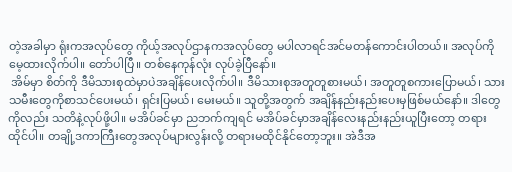တဲ့အခါမှာ ရုံးကအလုပ်တွေ ကိုယ့်အလုပ်ဌာနကအလုပ်တွေ မပါလာရင်အင်မတန်ကောင်းပါတယ်။ အလုပ်ကိုမေ့ထားလိုက်ပါ။ တော်ပါပြီ။ တစ်နေကုန်လုံး လုပ်ခဲ့ပြီနော်။
 အိမ်မှာ စိတ်ကို ဒီမိသားစုထဲမှာပဲအချိန်ပေးလိုက်ပါ။ ဒီမိသားစုအတူတူစားမယ်၊ အတူတူစကားပြောမယ်၊ သားသမီးတွေကိုစာသင်ပေးမယ်၊ ရှင်းပြမယ်၊ မေးမယ်။ သူတို့အတွက် အချိန်နည်းနည်းပေးမှဖြစ်မယ်နော်။ ဒါတွေကိုလည်း သတိနဲ့လုပ်ဖို့ပါ။ မအိပ်ခင်မှာ ညဘက်ကျရင် မအိပ်ခင်မှာအချိန်လေးနည်းနည်းယူပြီးတော့ တရားထိုင်ပါ။ တချို့ဒကာကြီးတွေအလုပ်များလွန်းလို့ တရားမထိုင်နိုင်တော့ဘူး။ အဲဒီအ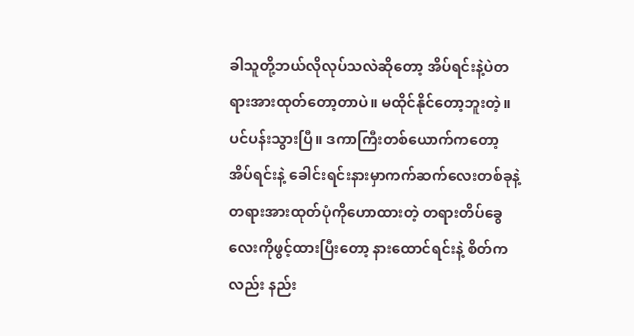ခါသူတို့ဘယ်လိုလုပ်သလဲဆိုတော့ အိပ်ရင်းနဲ့ပဲတရားအားထုတ်တော့တာပဲ။ မထိုင်နိုင်တော့ဘူးတဲ့။ ပင်ပန်းသွားပြီ။ ဒကာကြီးတစ်ယောက်ကတော့ အိပ်ရင်းနဲ့ ခေါင်းရင်းနားမှာကက်ဆက်လေးတစ်ခုနဲ့ တရားအားထုတ်ပုံကိုဟောထားတဲ့ တရားတိပ်ခွေလေးကိုဖွင့်ထားပြီးတော့ နားထောင်ရင်းနဲ့ စိတ်ကလည်း နည်း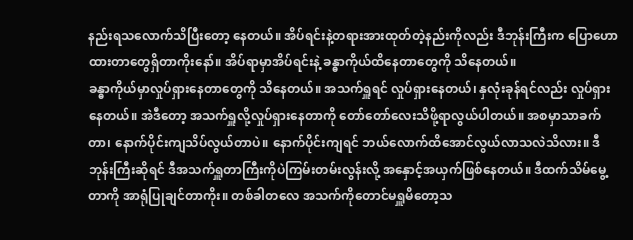နည်းရသလောက်သိပြီးတော့ နေတယ်။ အိပ်ရင်းနဲ့တရားအားထုတ်တဲ့နည်းကိုလည်း ဒီဘုန်းကြီးက ပြောဟောထားတာတွေရှိတာကိုးနော်။ အိပ်ရာမှာအိပ်ရင်းနဲ့ ခန္ဓာကိုယ်ထိနေတာတွေကို သိနေတယ်။
ခန္ဓာကိုယ်မှာလှုပ်ရှားနေတာတွေကို သိနေတယ်။ အသက်ရှူရင် လှုပ်ရှားနေတယ်၊ နှလုံးခုန်ရင်လည်း လှုပ်ရှားနေတယ်။ အဲဒီတော့ အသက်ရှူလို့လှုပ်ရှားနေတာကို တော်တော်လေးသိဖို့ရာလွယ်ပါတယ်။ အစမှာသာခက်တာ၊ နောက်ပိုင်းကျသိပ်လွယ်တာပဲ။ နောက်ပိုင်းကျရင် ဘယ်လောက်ထိအောင်လွယ်လာသလဲသိလား။ ဒီဘုန်းကြီးဆိုရင် ဒီအသက်ရှူတာကြီးကိုပဲကြမ်းတမ်းလွန်းလို့ အနှောင့်အယှက်ဖြစ်နေတယ်။ ဒီထက်သိမ်မွေ့တာကို အာရုံပြုချင်တာကိုး။ တစ်ခါတလေ အသက်ကိုတောင်မရှူမိတော့သ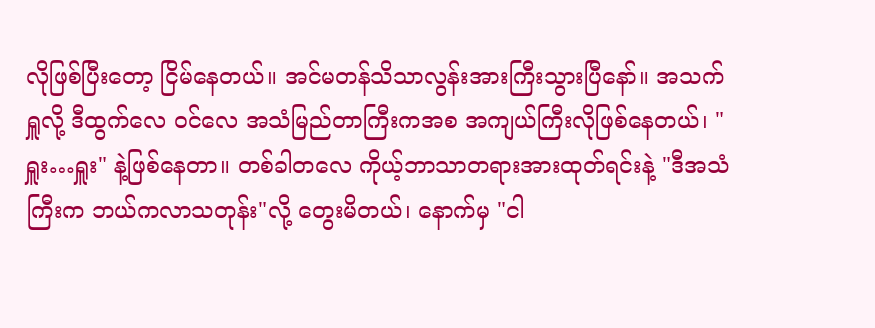လိုဖြစ်ပြီးတော့ ငြိမ်နေတယ်။ အင်မတန်သိသာလွန်းအားကြီးသွားပြီနော်။ အသက်ရှူလို့ ဒီထွက်လေ ဝင်လေ အသံမြည်တာကြီးကအစ အကျယ်ကြီးလိုဖြစ်နေတယ်၊ "ရှူး…ရှူး" နဲ့ဖြစ်နေတာ။ တစ်ခါတလေ ကိုယ့်ဘာသာတရားအားထုတ်ရင်းနဲ့ "ဒီအသံကြီးက ဘယ်ကလာသတုန်း"လို့ တွေးမိတယ်၊ နောက်မှ "ငါ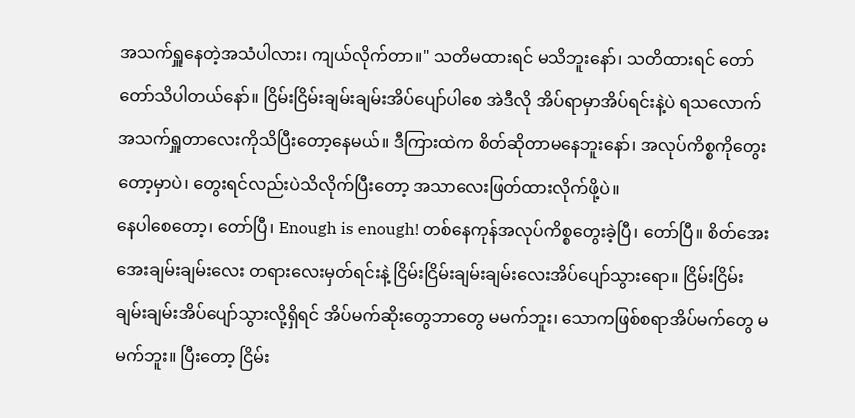အသက်ရှူနေတဲ့အသံပါလား၊ ကျယ်လိုက်တာ။" သတိမထားရင် မသိဘူးနော်၊ သတိထားရင် တော်တော်သိပါတယ်နော်။ ငြိမ်းငြိမ်းချမ်းချမ်းအိပ်ပျော်ပါစေ အဲဒီလို အိပ်ရာမှာအိပ်ရင်းနဲ့ပဲ ရသလောက် အသက်ရှူတာလေးကိုသိပြီးတော့နေမယ်။ ဒီကြားထဲက စိတ်ဆိုတာမနေဘူးနော်၊ အလုပ်ကိစ္စကိုတွေးတော့မှာပဲ၊ တွေးရင်လည်းပဲသိလိုက်ပြီးတော့ အသာလေးဖြတ်ထားလိုက်ဖို့ပဲ။
နေပါစေတော့၊ တော်ပြီ၊ Enough is enough! တစ်နေကုန်အလုပ်ကိစ္စတွေးခဲ့ပြီ၊ တော်ပြီ။ စိတ်အေးအေးချမ်းချမ်းလေး တရားလေးမှတ်ရင်းနဲ့ ငြိမ်းငြိမ်းချမ်းချမ်းလေးအိပ်ပျော်သွားရော။ ငြိမ်းငြိမ်းချမ်းချမ်းအိပ်ပျော်သွားလို့ရှိရင် အိပ်မက်ဆိုးတွေဘာတွေ မမက်ဘူး၊ သောကဖြစ်စရာအိပ်မက်တွေ မမက်ဘူး။ ပြီးတော့ ငြိမ်း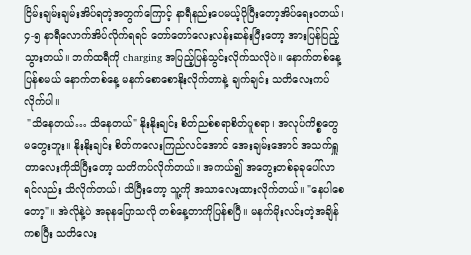ငြိမ်းချမ်းချမ်းအိပ်ရတဲ့အတွက်ကြောင့် နာရီနည်းပေမယ့်ပိုပြီးတော့အိပ်ရေးဝတယ်၊ ၄-၅ နာရီလောက်အိပ်လိုက်ရရင် တော်တော်လေးလန်းဆန်းပြီးတော့ အားပြန်ပြည့်သွားတယ်။ ဘက်ထရီကို charging အပြည့်ပြန်သွင်းလိုက်သလိုပဲ။ နောက်တစ်နေ့ပြန်စမယ် နောက်တစ်နေ့ မနက်စောစောနိုးလိုက်တာနဲ့ ချက်ချင်း သတိလေးကပ်လိုက်ပါ။
 "သိနေတယ်… သိနေတယ်" နိုးနိုးချင်း စိတ်ညစ်စရာစိတ်ပူစရာ၊ အလုပ်ကိစ္စတွေ မတွေးဘူး။ နိုးနိုးချင်း စိတ်ကလေးကြည်လင်အောင် အေးချမ်းအောင် အသက်ရှူတာလေးကိုသိပြီးတော့ သတိကပ်လိုက်တယ်။ အကယ်၍ အတွေးတစ်ခုခုပေါ်လာရင်လည်း သိလိုက်တယ်၊ သိပြီးတော့ သူ့ကို အသာလေးထားလိုက်တယ်။ "နေပါစေတော့"။ အဲလိုနဲ့ပဲ အခုနပြောသလို တစ်နေ့တာကိုပြန်စပြီ။ မနက်မိုးလင်းတဲ့အချိန်ကစပြီး သတိလေး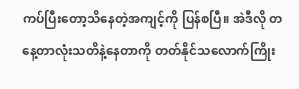ကပ်ပြီးတော့သိနေတဲ့အကျင့်ကို ပြန်စပြီ။ အဲဒီလို တနေ့တာလုံးသတိနဲ့နေတာကို တတ်နိုင်သလောက်ကြိုး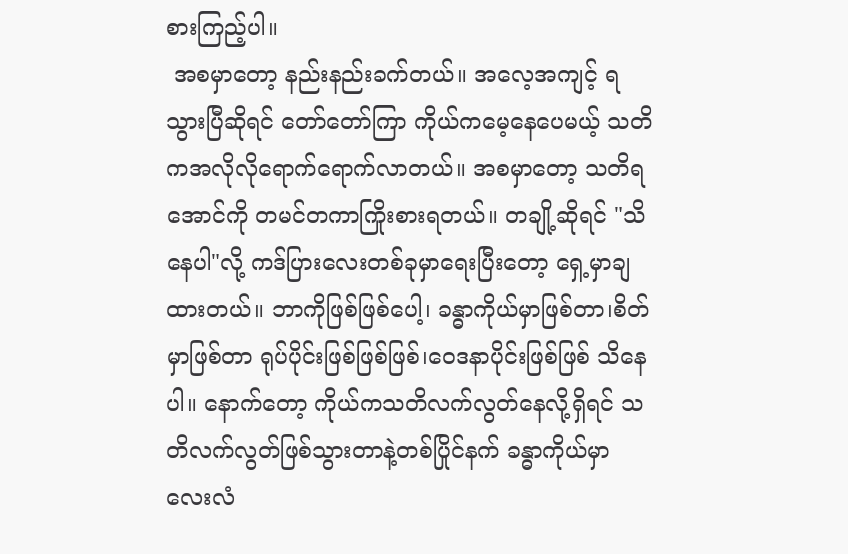စားကြည့်ပါ။
 အစမှာတော့ နည်းနည်းခက်တယ်။ အလေ့အကျင့် ရသွားပြီဆိုရင် တော်တော်ကြာ ကိုယ်ကမေ့နေပေမယ့် သတိကအလိုလိုရောက်ရောက်လာတယ်။ အစမှာတော့ သတိရအောင်ကို တမင်တကာကြိုးစားရတယ်။ တချို့ဆိုရင် "သိနေပါ"လို့ ကဒ်ပြားလေးတစ်ခုမှာရေးပြီးတော့ ရှေ့မှာချထားတယ်။ ဘာကိုဖြစ်ဖြစ်ပေါ့၊ ခန္ဓာကိုယ်မှာဖြစ်တာ၊စိတ်မှာဖြစ်တာ ရုပ်ပိုင်းဖြစ်ဖြစ်ဖြစ်၊ဝေဒနာပိုင်းဖြစ်ဖြစ် သိနေပါ။ နောက်တော့ ကိုယ်ကသတိလက်လွတ်နေလို့ရှိရင် သတိလက်လွတ်ဖြစ်သွားတာနဲ့တစ်ပြိုင်နက် ခန္ဓာကိုယ်မှာ လေးလံ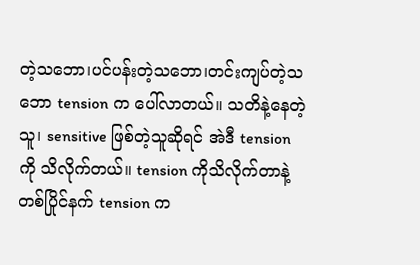တဲ့သဘော၊ပင်ပန်းတဲ့သဘော၊တင်းကျပ်တဲ့သဘော tension က ပေါ်လာတယ်။ သတိနဲ့နေတဲ့သူ၊ sensitive ဖြစ်တဲ့သူဆိုရင် အဲဒီ tension ကို သိလိုက်တယ်။ tension ကိုသိလိုက်တာနဲ့တစ်ပြိုင်နက် tension က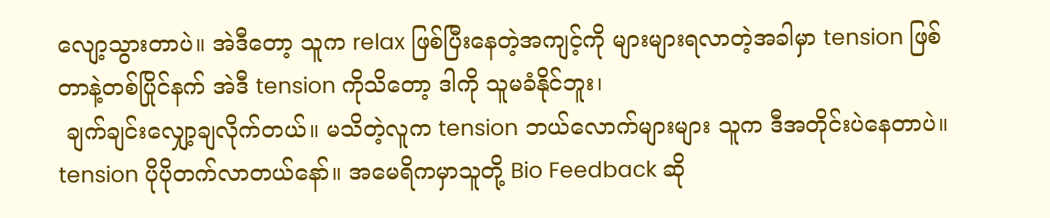လျော့သွားတာပဲ။ အဲဒီတော့ သူက relax ဖြစ်ပြီးနေတဲ့အကျင့်ကို များများရလာတဲ့အခါမှာ tension ဖြစ်တာနဲ့တစ်ပြိုင်နက် အဲဒီ tension ကိုသိတော့ ဒါကို သူမခံနိုင်ဘူး၊
 ချက်ချင်းလျှော့ချလိုက်တယ်။ မသိတဲ့လူက tension ဘယ်လောက်များများ သူက ဒီအတိုင်းပဲနေတာပဲ။ tension ပိုပိုတက်လာတယ်နော်။ အမေရိကမှာသူတို့ Bio Feedback ဆို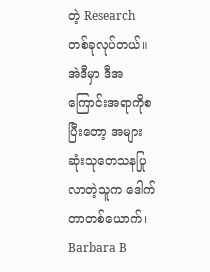တဲ့ Research တစ်ခုလုပ်တယ်။ အဲဒီမှာ ဒီအကြောင်းအရာကိုစပြီးတော့ အများဆုံးသုတေသနပြုလာတဲ့သူက ဒေါက်တာတစ်ယောက်၊ Barbara B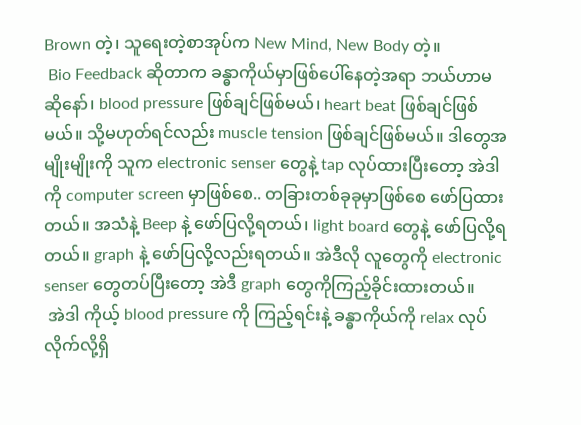Brown တဲ့၊ သူရေးတဲ့စာအုပ်က New Mind, New Body တဲ့။
 Bio Feedback ဆိုတာက ခန္ဓာကိုယ်မှာဖြစ်ပေါ်နေတဲ့အရာ ဘယ်ဟာမဆိုနော်၊ blood pressure ဖြစ်ချင်ဖြစ်မယ်၊ heart beat ဖြစ်ချင်ဖြစ်မယ်။ သို့မဟုတ်ရင်လည်း muscle tension ဖြစ်ချင်ဖြစ်မယ်။ ဒါတွေအမျိုးမျိုးကို သူက electronic senser တွေနဲ့ tap လုပ်ထားပြီးတော့ အဲဒါကို computer screen မှာဖြစ်စေ.. တခြားတစ်ခုခုမှာဖြစ်စေ ဖော်ပြထားတယ်။ အသံနဲ့ Beep နဲ့ ဖော်ပြလို့ရတယ်၊ light board တွေနဲ့ ဖော်ပြလို့ရတယ်။ graph နဲ့ ဖော်ပြလို့လည်းရတယ်။ အဲဒီလို လူတွေကို electronic senser တွေတပ်ပြီးတော့ အဲဒီ graph တွေကိုကြည့်ခိုင်းထားတယ်။
 အဲဒါ ကိုယ့် blood pressure ကို ကြည့်ရင်းနဲ့ ခန္ဓာကိုယ်ကို relax လုပ်လိုက်လို့ရှိ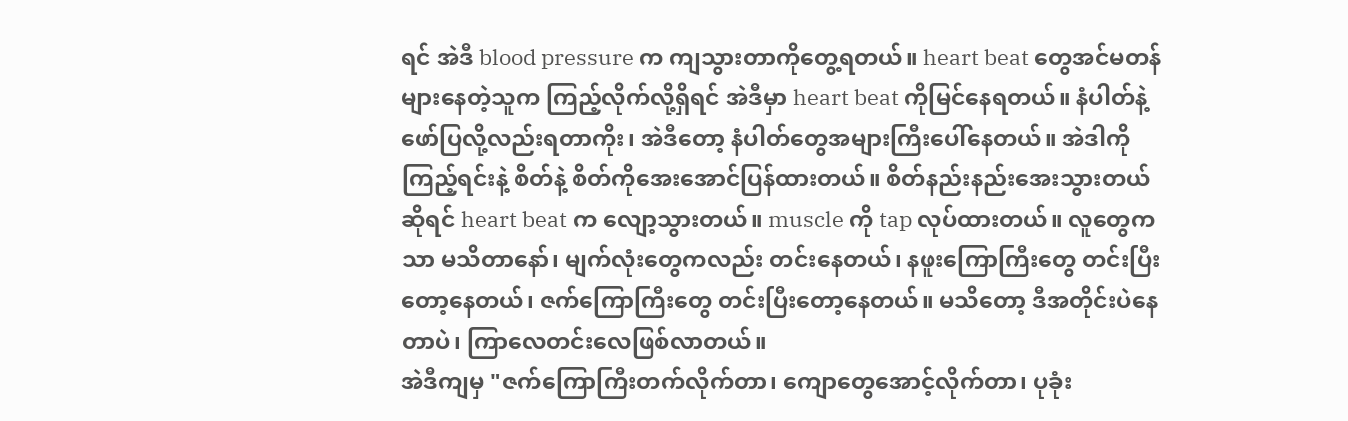ရင် အဲဒီ blood pressure က ကျသွားတာကိုတွေ့ရတယ်။ heart beat တွေအင်မတန်များနေတဲ့သူက ကြည့်လိုက်လို့ရှိရင် အဲဒီမှာ heart beat ကိုမြင်နေရတယ်။ နံပါတ်နဲ့ဖော်ပြလို့လည်းရတာကိုး၊ အဲဒီတော့ နံပါတ်တွေအများကြီးပေါ်နေတယ်။ အဲဒါကိုကြည့်ရင်းနဲ့ စိတ်နဲ့ စိတ်ကိုအေးအောင်ပြန်ထားတယ်။ စိတ်နည်းနည်းအေးသွားတယ်ဆိုရင် heart beat က လျော့သွားတယ်။ muscle ကို tap လုပ်ထားတယ်။ လူတွေကသာ မသိတာနော်၊ မျက်လုံးတွေကလည်း တင်းနေတယ်၊ နဖူးကြောကြီးတွေ တင်းပြီးတော့နေတယ်၊ ဇက်ကြောကြီးတွေ တင်းပြီးတော့နေတယ်။ မသိတော့ ဒီအတိုင်းပဲနေတာပဲ၊ ကြာလေတင်းလေဖြစ်လာတယ်။
အဲဒီကျမှ "ဇက်ကြောကြီးတက်လိုက်တာ၊ ကျောတွေအောင့်လိုက်တာ၊ ပုခုံး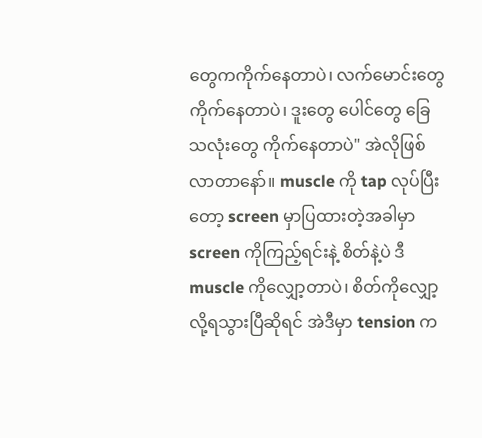တွေကကိုက်နေတာပဲ၊ လက်မောင်းတွေကိုက်နေတာပဲ၊ ဒူးတွေ ပေါင်တွေ ခြေသလုံးတွေ ကိုက်နေတာပဲ" အဲလိုဖြစ်လာတာနော်။ muscle ကို tap လုပ်ပြီးတော့ screen မှာပြထားတဲ့အခါမှာ screen ကိုကြည့်ရင်းနဲ့ စိတ်နဲ့ပဲ ဒီ muscle ကိုလျှော့တာပဲ၊ စိတ်ကိုလျှော့လို့ရသွားပြီဆိုရင် အဲဒီမှာ tension က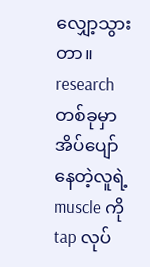လျှော့သွားတာ။ research တစ်ခုမှာ အိပ်ပျော်နေတဲ့လူရဲ့ muscle ကို tap လုပ်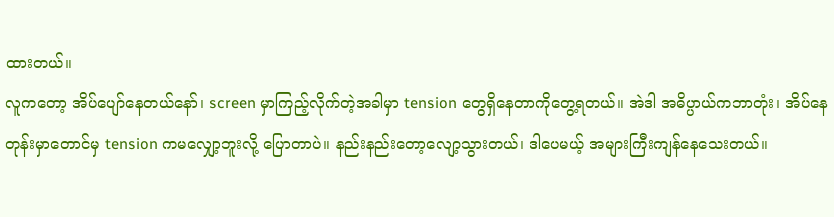ထားတယ်။
လူကတော့ အိပ်ပျော်နေတယ်နော်၊ screen မှာကြည့်လိုက်တဲ့အခါမှာ tension တွေရှိနေတာကိုတွေ့ရတယ်။ အဲဒါ အဓိပ္ပာယ်ကဘာတုံး၊ အိပ်နေတုန်းမှာတောင်မှ tension ကမလျှော့ဘူးလို့ ပြောတာပဲ။ နည်းနည်းတော့လျော့သွားတယ်၊ ဒါပေမယ့် အများကြီးကျန်နေသေးတယ်။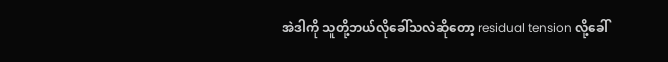အဲဒါကို သူတို့ဘယ်လိုခေါ်သလဲဆိုတော့ residual tension လို့ခေါ်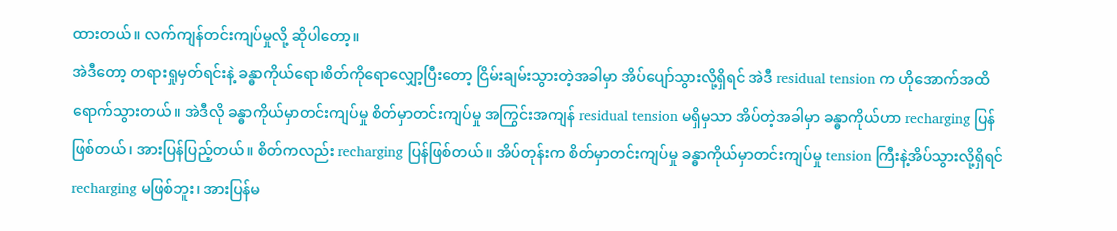ထားတယ်။ လက်ကျန်တင်းကျပ်မှုလို့ ဆိုပါတော့။
အဲဒီတော့ တရားရှုမှတ်ရင်းနဲ့ ခန္ဓာကိုယ်ရော၊စိတ်ကိုရောလျှော့ပြီးတော့ ငြိမ်းချမ်းသွားတဲ့အခါမှာ အိပ်ပျော်သွားလို့ရှိရင် အဲဒီ residual tension က ဟိုအောက်အထိရောက်သွားတယ်။ အဲဒီလို ခန္ဓာကိုယ်မှာတင်းကျပ်မှု စိတ်မှာတင်းကျပ်မှု အကြွင်းအကျန် residual tension မရှိမှသာ အိပ်တဲ့အခါမှာ ခန္ဓာကိုယ်ဟာ recharging ပြန်ဖြစ်တယ်၊ အားပြန်ပြည့်တယ်။ စိတ်ကလည်း recharging ပြန်ဖြစ်တယ်။ အိပ်တုန်းက စိတ်မှာတင်းကျပ်မှု ခန္ဓာကိုယ်မှာတင်းကျပ်မှု tension ကြီးနဲ့အိပ်သွားလို့ရှိရင် recharging မဖြစ်ဘူး၊ အားပြန်မ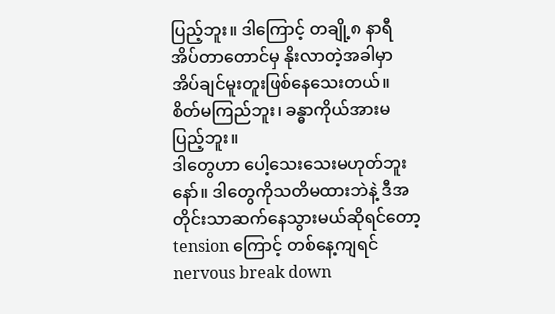ပြည့်ဘူး။ ဒါကြောင့် တချို့၈ နာရီအိပ်တာတောင်မှ နိုးလာတဲ့အခါမှာ အိပ်ချင်မူးတူးဖြစ်နေသေးတယ်။ စိတ်မကြည်ဘူး၊ ခန္ဓာကိုယ်အားမပြည့်ဘူး။
ဒါတွေဟာ ပေါ့သေးသေးမဟုတ်ဘူးနော်။ ဒါတွေကိုသတိမထားဘဲနဲ့ ဒီအတိုင်းသာဆက်နေသွားမယ်ဆိုရင်တော့ tension ကြောင့် တစ်နေ့ကျရင် nervous break down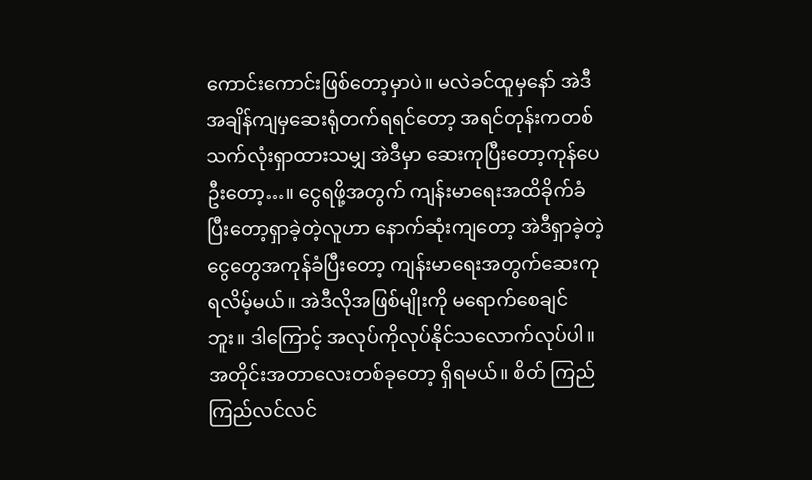ကောင်းကောင်းဖြစ်တော့မှာပဲ။ မလဲခင်ထူမှနော် အဲဒီအချိန်ကျမှဆေးရုံတက်ရရင်တော့ အရင်တုန်းကတစ်သက်လုံးရှာထားသမျှ အဲဒီမှာ ဆေးကုပြီးတော့ကုန်ပေဦးတော့…။ ငွေရဖို့အတွက် ကျန်းမာရေးအထိခိုက်ခံပြီးတော့ရှာခဲ့တဲ့လူဟာ နောက်ဆုံးကျတော့ အဲဒီရှာခဲ့တဲ့ငွေတွေအကုန်ခံပြီးတော့ ကျန်းမာရေးအတွက်ဆေးကုရလိမ့်မယ်။ အဲဒီလိုအဖြစ်မျိုးကို မရောက်စေချင်ဘူး။ ဒါကြောင့် အလုပ်ကိုလုပ်နိုင်သလောက်လုပ်ပါ။ အတိုင်းအတာလေးတစ်ခုတော့ ရှိရမယ်။ စိတ် ကြည်ကြည်လင်လင်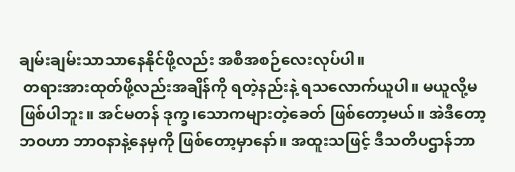ချမ်းချမ်းသာသာနေနိုင်ဖို့လည်း အစီအစဉ်လေးလုပ်ပါ။
 တရားအားထုတ်ဖို့လည်းအချိန်ကို ရတဲ့နည်းနဲ့ ရသလောက်ယူပါ။ မယူလို့မဖြစ်ပါဘူး။ အင်မတန် ဒုက္ခ၊သောကများတဲ့ခေတ် ဖြစ်တော့မယ်။ အဲဒီတော့ ဘဝဟာ ဘာဝနာနဲ့နေမှကို ဖြစ်တော့မှာနော်။ အထူးသဖြင့် ဒီသတိပဌာန်ဘာ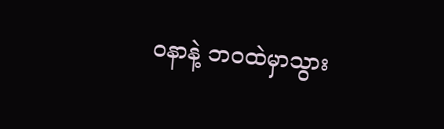ဝနာနဲ့ ဘဝထဲမှာသွား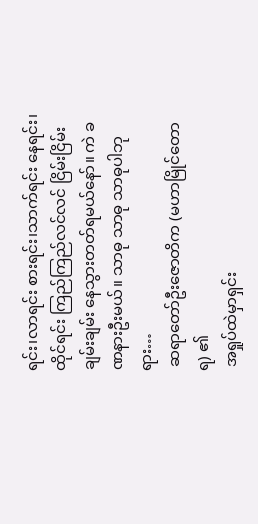ရင်း၊လာရင်း စားရင်း၊သာက်ရင်း နေရင်း၊ထိုင်ရင်း ကြည်ကြည်လင်လင် ငြိမ်းငြိမ်းချမ်းချမ်း နေသွားတတ်ရမယ်နော်။ ကဲ ခဏနားဦးမယ်။ သာဓု သာဓု သာဓုပါဘုရား…
 ဆရာတော်ဦးဇောတိက (မဟာမြိုင်တောရ) ၏
 အရှုပ်ထဲမှာရှင်း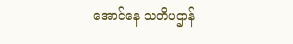အောင်နေ သတိပဌာန်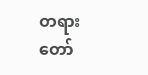တရားတော်